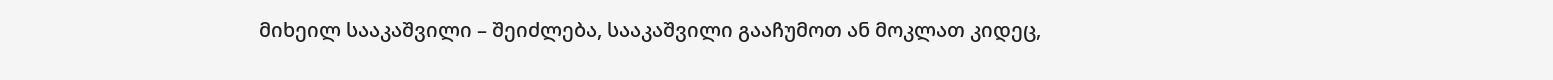მიხეილ სააკაშვილი – შეიძლება, სააკაშვილი გააჩუმოთ ან მოკლათ კიდეც,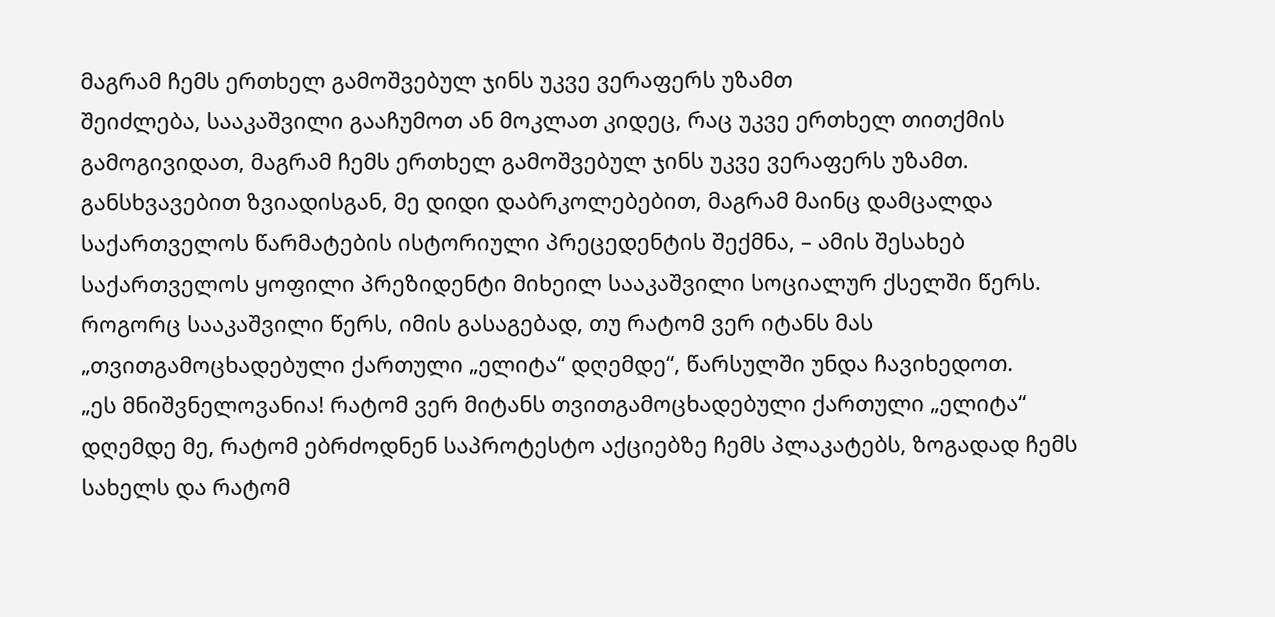მაგრამ ჩემს ერთხელ გამოშვებულ ჯინს უკვე ვერაფერს უზამთ
შეიძლება, სააკაშვილი გააჩუმოთ ან მოკლათ კიდეც, რაც უკვე ერთხელ თითქმის გამოგივიდათ, მაგრამ ჩემს ერთხელ გამოშვებულ ჯინს უკვე ვერაფერს უზამთ. განსხვავებით ზვიადისგან, მე დიდი დაბრკოლებებით, მაგრამ მაინც დამცალდა საქართველოს წარმატების ისტორიული პრეცედენტის შექმნა, – ამის შესახებ საქართველოს ყოფილი პრეზიდენტი მიხეილ სააკაშვილი სოციალურ ქსელში წერს.
როგორც სააკაშვილი წერს, იმის გასაგებად, თუ რატომ ვერ იტანს მას „თვითგამოცხადებული ქართული „ელიტა“ დღემდე“, წარსულში უნდა ჩავიხედოთ.
„ეს მნიშვნელოვანია! რატომ ვერ მიტანს თვითგამოცხადებული ქართული „ელიტა“ დღემდე მე, რატომ ებრძოდნენ საპროტესტო აქციებზე ჩემს პლაკატებს, ზოგადად ჩემს სახელს და რატომ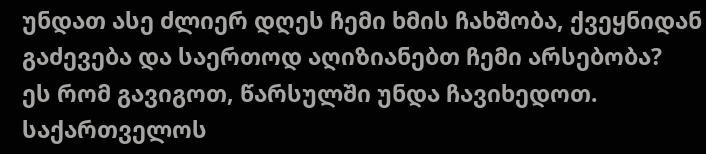უნდათ ასე ძლიერ დღეს ჩემი ხმის ჩახშობა, ქვეყნიდან გაძევება და საერთოდ აღიზიანებთ ჩემი არსებობა?
ეს რომ გავიგოთ, წარსულში უნდა ჩავიხედოთ. საქართველოს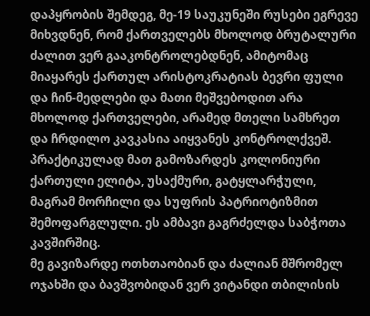დაპყრობის შემდეგ, მე-19 საუკუნეში რუსები ეგრევე მიხვდნენ, რომ ქართველებს მხოლოდ ბრუტალური ძალით ვერ გააკონტროლებდნენ, ამიტომაც მიაყარეს ქართულ არისტოკრატიას ბევრი ფული და ჩინ-მედლები და მათი მეშვებოდით არა მხოლოდ ქართველები, არამედ მთელი სამხრეთ და ჩრდილო კავკასია აიყვანეს კონტროლქვეშ.
პრაქტიკულად მათ გამოზარდეს კოლონიური ქართული ელიტა, უსაქმური, გატყლარჭული, მაგრამ მორჩილი და სუფრის პატრიოტიზმით შემოფარგლული. ეს ამბავი გაგრძელდა საბჭოთა კავშირშიც.
მე გავიზარდე ოთხთაობიან და ძალიან მშრომელ ოჯახში და ბავშვობიდან ვერ ვიტანდი თბილისის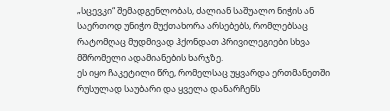„სცევკი“ შემადგენლობას, ძალიან საშუალო ნიჭის ან საერთოდ უნიჭო მუქთახორა არსებებს, რომლებსაც რატომღაც მუდმივად ჰქონდათ პრივილეგიები სხვა მშრომელი ადამიანების ხარჯზე.
ეს იყო ჩაკეტილი წრე, რომელსაც უყვარდა ერთმანეთში რუსულად საუბარი და ყველა დანარჩენს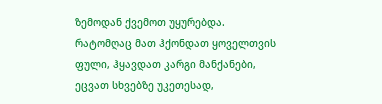ზემოდან ქვემოთ უყურებდა. რატომღაც მათ ჰქონდათ ყოველთვის ფული, ჰყავდათ კარგი მანქანები, ეცვათ სხვებზე უკეთესად,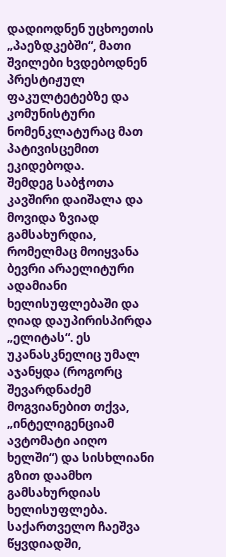დადიოდნენ უცხოეთის „პაეზდკებში“, მათი შვილები ხვდებოდნენ პრესტიჟულ ფაკულტეტებზე და კომუნისტური ნომენკლატურაც მათ პატივისცემით ეკიდებოდა.
შემდეგ საბჭოთა კავშირი დაიშალა და მოვიდა ზვიად გამსახურდია, რომელმაც მოიყვანა ბევრი არაელიტური ადამიანი ხელისუფლებაში და ღიად დაუპირისპირდა „ელიტას“. ეს უკანასკნელიც უმალ აჯანყდა (როგორც შევარდნაძემ მოგვიანებით თქვა, „ინტელიგენციამ ავტომატი აიღო ხელში“) და სისხლიანი გზით დაამხო გამსახურდიას ხელისუფლება.
საქართველო ჩაეშვა წყვდიადში,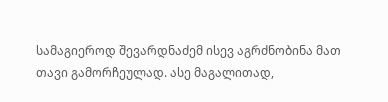სამაგიეროდ შევარდნაძემ ისევ აგრძნობინა მათ თავი გამორჩეულად. ასე მაგალითად,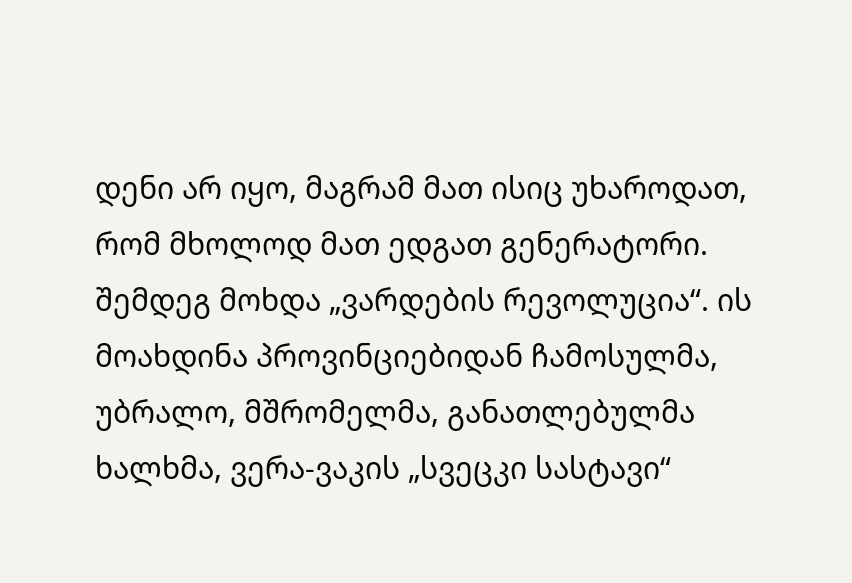დენი არ იყო, მაგრამ მათ ისიც უხაროდათ, რომ მხოლოდ მათ ედგათ გენერატორი.
შემდეგ მოხდა „ვარდების რევოლუცია“. ის მოახდინა პროვინციებიდან ჩამოსულმა, უბრალო, მშრომელმა, განათლებულმა ხალხმა, ვერა-ვაკის „სვეცკი სასტავი“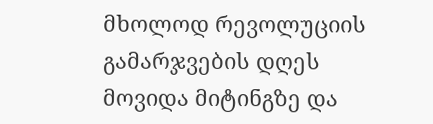მხოლოდ რევოლუციის გამარჯვების დღეს მოვიდა მიტინგზე და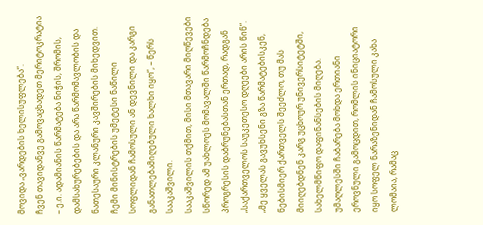მოვიდა „ვარდების ხელისუფლება“.
ჩვენ თავიდანვე გამოვაცხადეთ მერიტოკრატია – ე.ი. ადამიანის წარმატება ნიჭის, შრომის, დამსახურებების და არა წარმომავლობის და ნათესაური კლანური კავშირების მიხედვით. ჩემი მინისტრების უმეტესი ნაწილი სოფლიდან ჩამოსული ან დევნილი და კარგი განათლებამიღებული ხალხი იყო“, – წერს სააკაშვილი.
სააკაშვილის თქმით, მისი მთავარი მიღწევები სწორედ ამ უახლოეს მომავალში წარმოჩნდება პროგრესის დაბრუნებასთან ერთად, რადგან „საქართველოს საუკეთესო დღეები არის წინ“.
„მე ყველას გავუხსენი გზა წარმატებისკენ, ნებისმიერ ქართველს შეეძლო, თუ მას მიიღებდნენ კარგ უცხოურ უნივერსიტეტში, სახელმწიფო დაფინანსების მიღება. უმაღლესში ჩაბარება მოხდა ერთიანი ეროვნული გამოცდით, რომლის ინიციატორი იყო სოფელ ნარაზენიდან ჩამოსული კახა ლომაია, რამაც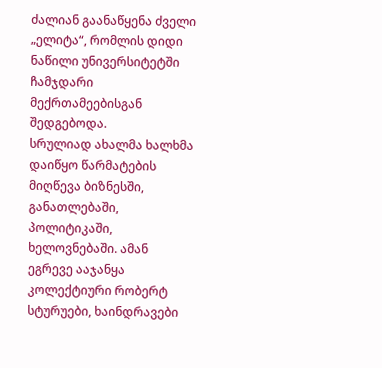ძალიან გაანაწყენა ძველი „ელიტა“, რომლის დიდი ნაწილი უნივერსიტეტში ჩამჯდარი მექრთამეებისგან შედგებოდა.
სრულიად ახალმა ხალხმა დაიწყო წარმატების მიღწევა ბიზნესში, განათლებაში, პოლიტიკაში, ხელოვნებაში. ამან ეგრევე ააჯანყა კოლექტიური რობერტ სტურუები, ხაინდრავები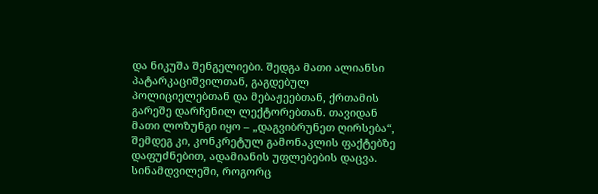და ნიკუშა შენგელიები. შედგა მათი ალიანსი პატარკაციშვილთან, გაგდებულ პოლიციელებთან და მებაჟეებთან, ქრთამის გარეშე დარჩენილ ლექტორებთან. თავიდან მათი ლოზუნგი იყო – „დაგვიბრუნეთ ღირსება“, შემდეგ კი, კონკრეტულ გამონაკლის ფაქტებზე დაფუძნებით, ადამიანის უფლებების დაცვა.
სინამდვილეში, როგორც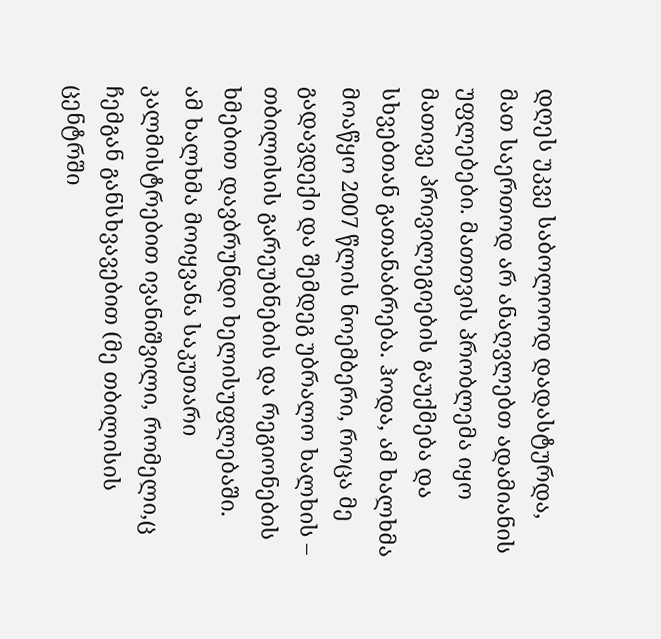დღეს უკვე საბოლოოდ დადასტურდა, მათ საერთოდ არ ანაღვლებთ ადამიანის უფლებები. მათთვის პრობლემა იყო მათივე პრივილეგიების გაუქმება და სხვებთან გათანაბრება. ჰოდა, ამ ხალხმა მოაწყო 2007 წლის ნოემბერი, როცა მე გადავდექი და შემდეგ უბრალო ხალხის – თბილისის გარეუბნების და რეგიონების ხმებით დავბრუნდი ხელისუფლებაში.
ამ ხალხმა მოიყვანა საკუთარი კალმისტრებით ივანიშვილი, რომელი,ც ჩემგან განსხვავებით (მე თბილისის ცენტრში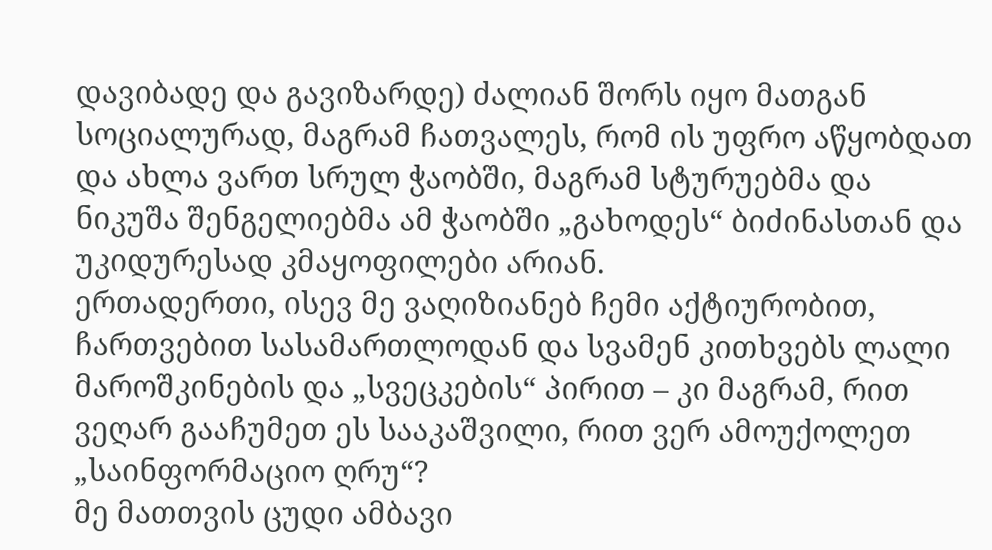დავიბადე და გავიზარდე) ძალიან შორს იყო მათგან სოციალურად, მაგრამ ჩათვალეს, რომ ის უფრო აწყობდათ და ახლა ვართ სრულ ჭაობში, მაგრამ სტურუებმა და ნიკუშა შენგელიებმა ამ ჭაობში „გახოდეს“ ბიძინასთან და უკიდურესად კმაყოფილები არიან.
ერთადერთი, ისევ მე ვაღიზიანებ ჩემი აქტიურობით, ჩართვებით სასამართლოდან და სვამენ კითხვებს ლალი მაროშკინების და „სვეცკების“ პირით – კი მაგრამ, რით ვეღარ გააჩუმეთ ეს სააკაშვილი, რით ვერ ამოუქოლეთ „საინფორმაციო ღრუ“?
მე მათთვის ცუდი ამბავი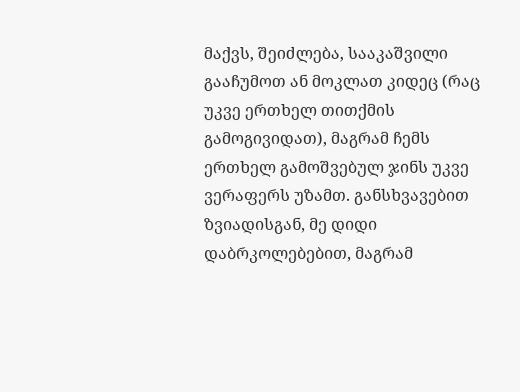მაქვს, შეიძლება, სააკაშვილი გააჩუმოთ ან მოკლათ კიდეც (რაც უკვე ერთხელ თითქმის გამოგივიდათ), მაგრამ ჩემს ერთხელ გამოშვებულ ჯინს უკვე ვერაფერს უზამთ. განსხვავებით ზვიადისგან, მე დიდი დაბრკოლებებით, მაგრამ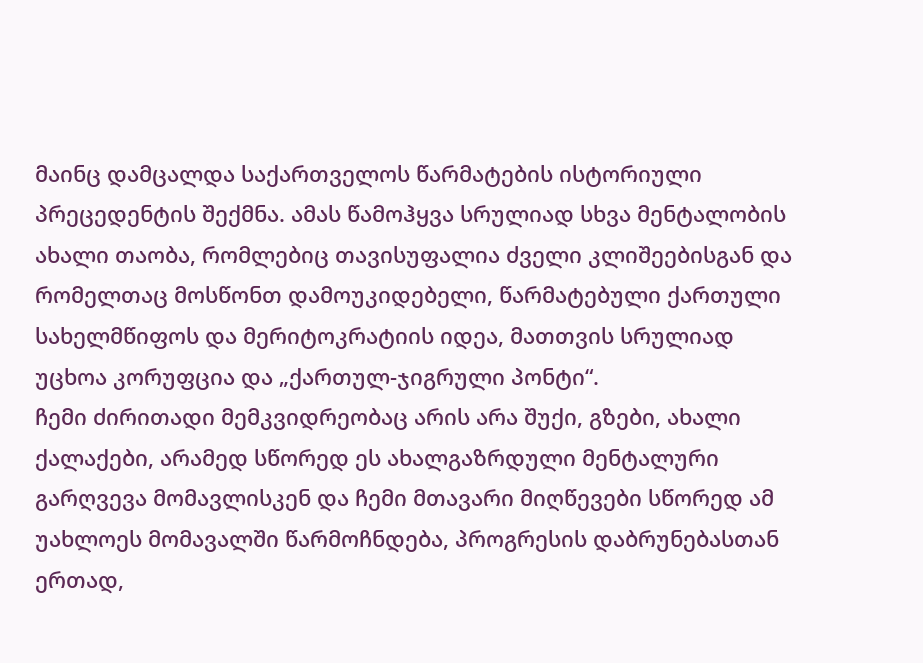მაინც დამცალდა საქართველოს წარმატების ისტორიული პრეცედენტის შექმნა. ამას წამოჰყვა სრულიად სხვა მენტალობის ახალი თაობა, რომლებიც თავისუფალია ძველი კლიშეებისგან და რომელთაც მოსწონთ დამოუკიდებელი, წარმატებული ქართული სახელმწიფოს და მერიტოკრატიის იდეა, მათთვის სრულიად უცხოა კორუფცია და „ქართულ-ჯიგრული პონტი“.
ჩემი ძირითადი მემკვიდრეობაც არის არა შუქი, გზები, ახალი ქალაქები, არამედ სწორედ ეს ახალგაზრდული მენტალური გარღვევა მომავლისკენ და ჩემი მთავარი მიღწევები სწორედ ამ უახლოეს მომავალში წარმოჩნდება, პროგრესის დაბრუნებასთან ერთად,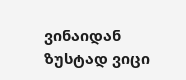ვინაიდან ზუსტად ვიცი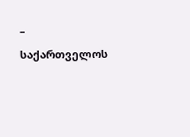– საქართველოს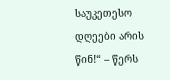საუკეთესო დღეები არის წინ!“ – წერს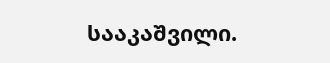სააკაშვილი.